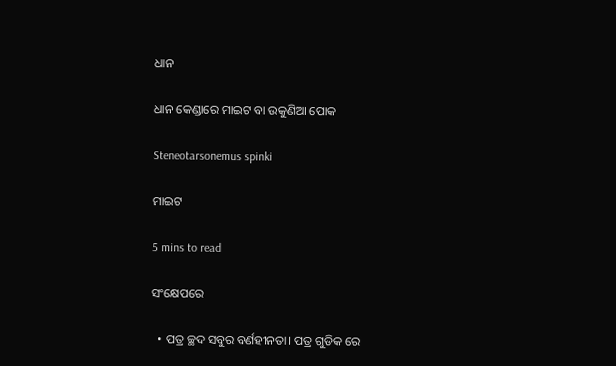ଧାନ

ଧାନ କେଣ୍ଡାରେ ମାଇଟ ବା ଉକୁଣିଆ ପୋକ

Steneotarsonemus spinki

ମାଇଟ

5 mins to read

ସଂକ୍ଷେପରେ

  • ପତ୍ର ଚ୍ଛଦ ସବୁର ବର୍ଣହୀନତା। ପତ୍ର ଗୁଡିକ ରେ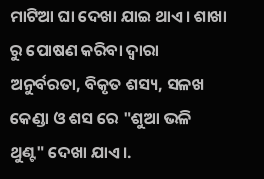ମାଟିଆ ଘା ଦେଖା ଯାଇ ଥାଏ। ଶାଖା ରୁ ପୋଷଣ କରିବା ଦ୍ବାରା ଅନୁର୍ବରତା, ବିକୃତ ଶସ୍ୟ, ସଳଖ କେଣ୍ଡା ଓ ଶସ ରେ "ଶୁଆ ଭଳି ଥୁଣ୍ଟ" ଦେଖା ଯାଏ।.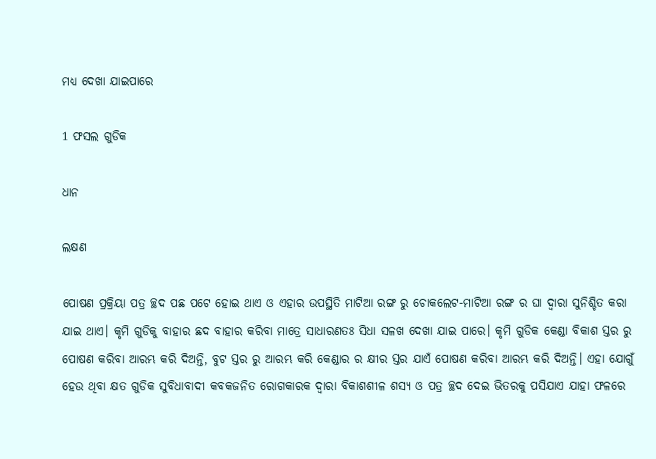ମଧ୍ୟ ଦେଖା ଯାଇପାରେ

1 ଫସଲ ଗୁଡିକ

ଧାନ

ଲକ୍ଷଣ

ପୋଷଣ ପ୍ରକ୍ରିୟା ପତ୍ର ଚ୍ଛଦ ପଛ ପଟେ ହୋଇ ଥାଏ ଓ ଏହାର ଉପସ୍ଥିତି ମାଟିଆ ରଙ୍ଗ ରୁ ଚୋକଲେଟ-ମାଟିଆ ରଙ୍ଗ ର ଘା ଦ୍ବାରା ସୁନିଶ୍ଚିତ କରା ଯାଇ ଥାଏ। କୃମି ଗୁଡିକୁ ବାହାର ଛଦ ବାହାର କରିବା ମାତ୍ରେ ସାଧାରଣତଃ ସିଧା ସଳଖ ଦେଖା ଯାଇ ପାରେ। କୃମି ଗୁଡିକ କେଣ୍ଡା ବିକାଶ ସ୍ତର ରୁ ପୋଷଣ କରିବା ଆରମ୍ଭ କରି ଦିଅନ୍ତି, ବୁଟ ସ୍ତର ରୁ ଆରମ୍ଭ କରି କେଣ୍ଡାର ର କ୍ଷୀର ସ୍ତର ଯାଏଁ ପୋଷଣ କରିବା ଆରମ୍ଭ କରି ଦିଅନ୍ତି। ଏହା ଯୋଗୁଁ ହେଉ ଥିବା କ୍ଷତ ଗୁଡିକ ସୁବିଧାବାଦୀ କବକଜନିତ ରୋଗକାରକ ଦ୍ବାରା ବିକାଶଶୀଳ ଶସ୍ୟ ଓ ପତ୍ର ଚ୍ଛଦ ଦେଇ ଭିତରକୁ ପସିଯାଏ ଯାହା ଫଳରେ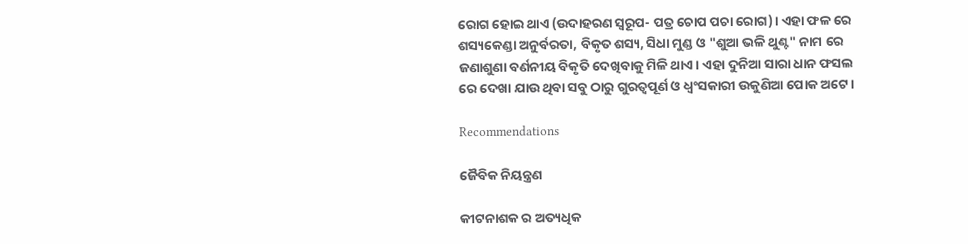ରୋଗ ହୋଇ ଥାଏ (ଉଦାହରଣ ସ୍ବରୂପ- ପତ୍ର ଚୋପ ପଚା ରୋଗ)। ଏହା ଫଳ ରେ ଶସ୍ୟକେଣ୍ଡା ଅନୁର୍ବରତା, ବିକୃତ ଶସ୍ୟ, ସିଧା ମୁଣ୍ଡ ଓ "ଶୁଆ ଭଳି ଥୁଣ୍ଟ" ନାମ ରେ ଜଣାଶୁଣା ବର୍ଣନୀୟ ବିକୃତି ଦେଖିବାକୁ ମିଳି ଥାଏ। ଏହା ଦୁନିଆ ସାରା ଧାନ ଫସଲ ରେ ଦେଖା ଯାଉ ଥିବା ସବୁ ଠାରୁ ଗୁରତ୍ୱପୂର୍ଣ ଓ ଧ୍ଵଂସକାରୀ ଉକୁଣିଆ ପୋକ ଅଟେ।

Recommendations

ଜୈବିକ ନିୟନ୍ତ୍ରଣ

କୀଟନାଶକ ର ଅତ୍ୟଧିକ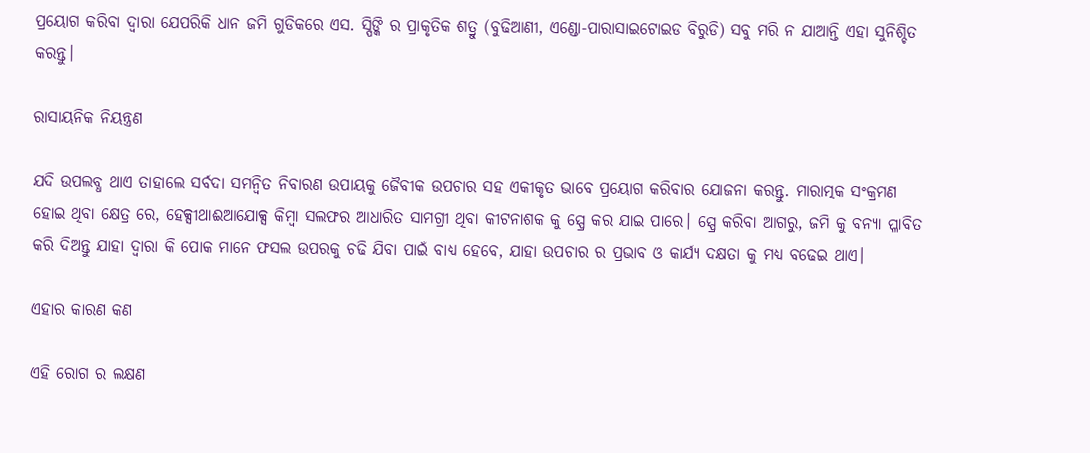ପ୍ରୟୋଗ କରିବା ଦ୍ବାରା ଯେପରିକି ଧାନ ଜମି ଗୁଡିକରେ ଏସ. ସ୍ପିଙ୍କି ର ପ୍ରାକୃତିକ ଶତ୍ରୁ (ବୁଢିଆଣୀ, ଏଣ୍ଡୋ-ପାରାସାଇଟୋଇଡ ବିରୁଡି) ସବୁ ମରି ନ ଯାଆନ୍ତି ଏହା ସୁନିଶ୍ଚିତ କରନ୍ତୁ।

ରାସାୟନିକ ନିୟନ୍ତ୍ରଣ

ଯଦି ଉପଲବ୍ଧ ଥାଏ ତାହାଲେ ସର୍ବଦା ସମନ୍ଵିତ ନିବାରଣ ଉପାୟକୁ ଜୈବୀକ ଉପଚାର ସହ ଏକୀକୃତ ଭାବେ ପ୍ରୟୋଗ କରିବାର ଯୋଜନା କରନ୍ତୁ. ମାରାତ୍ମକ ସଂକ୍ରମଣ ହୋଇ ଥିବା କ୍ଷେତ୍ର ରେ, ହେକ୍ସୀଥାଈଆଯୋକ୍ସ କିମ୍ବା ସଲଫର ଆଧାରିତ ସାମଗ୍ରୀ ଥିବା କୀଟନାଶକ କୁ ସ୍ପ୍ରେ କର ଯାଇ ପାରେ। ସ୍ପ୍ରେ କରିବା ଆଗରୁ, ଜମି କୁ ବନ୍ୟା ପ୍ଳାବିତ କରି ଦିଅନ୍ତୁ ଯାହା ଦ୍ବାରା କି ପୋକ ମାନେ ଫସଲ ଉପରକୁ ଚଢି ଯିବା ପାଇଁ ବାଧ୍ୟ ହେବେ, ଯାହା ଉପଚାର ର ପ୍ରଭାବ ଓ କାର୍ଯ୍ୟ ଦକ୍ଷତା କୁ ମଧ୍ୟ ବଢେଇ ଥାଏ।

ଏହାର କାରଣ କଣ

ଏହି ରୋଗ ର ଲକ୍ଷଣ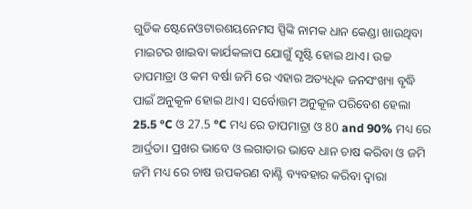ଗୁଡିକ ଷ୍ଟେନେଓଟାରଶୟନେମସ ସ୍ପିଙ୍କି ନାମକ ଧାନ କେଣ୍ଡା ଖାଉଥିବା ମାଇଟର ଖାଇବା କାର୍ଯକଳାପ ଯୋଗୁଁ ସୃଷ୍ଟି ହୋଇ ଥାଏ। ଉଚ୍ଚ ତାପମାତ୍ରା ଓ କମ ବର୍ଷା ଜମି ରେ ଏହାର ଅତ୍ୟଧିକ ଜନସଂଖ୍ୟା ବୃଦ୍ଧି ପାଇଁ ଅନୁକୂଳ ହୋଇ ଥାଏ। ସର୍ବୋତ୍ତମ ଅନୁକୂଳ ପରିବେଶ ହେଲା 25.5 °C ଓ 27.5 °C ମଧ୍ୟ ରେ ତାପମାତ୍ରା ଓ 80 and 90% ମଧ୍ୟ ରେ ଆର୍ଦ୍ରତା। ପ୍ରଖର ଭାବେ ଓ ଲଗାତାର ଭାବେ ଧାନ ଚାଷ କରିବା ଓ ଜମି ଜମି ମଧ୍ୟ ରେ ଚାଷ ଉପକରଣ ବାଣ୍ଟି ବ୍ୟବହାର କରିବା ଦ୍ବାରା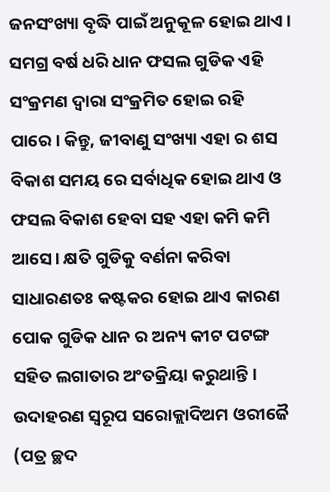ଜନସଂଖ୍ୟା ବୃଦ୍ଧି ପାଇଁ ଅନୁକୂଳ ହୋଇ ଥାଏ। ସମଗ୍ର ବର୍ଷ ଧରି ଧାନ ଫସଲ ଗୁଡିକ ଏହି ସଂକ୍ରମଣ ଦ୍ବାରା ସଂକ୍ରମିତ ହୋଇ ରହି ପାରେ। କିନ୍ତୁ, ଜୀବାଣୁ ସଂଖ୍ୟା ଏହା ର ଶସ ବିକାଶ ସମୟ ରେ ସର୍ବାଧିକ ହୋଇ ଥାଏ ଓ ଫସଲ ବିକାଶ ହେବା ସହ ଏହା କମି କମି ଆସେ। କ୍ଷତି ଗୁଡିକୁ ବର୍ଣନା କରିବା ସାଧାରଣତଃ କଷ୍ଟକର ହୋଇ ଥାଏ କାରଣ ପୋକ ଗୁଡିକ ଧାନ ର ଅନ୍ୟ କୀଟ ପଟଙ୍ଗ ସହିତ ଲଗାତାର ଅଂତକ୍ରିୟା କରୁଥାନ୍ତି। ଉଦାହରଣ ସ୍ବରୂପ ସରୋକ୍ଲାଦିଅମ ଓରୀଜୈ (ପତ୍ର ଚ୍ଛଦ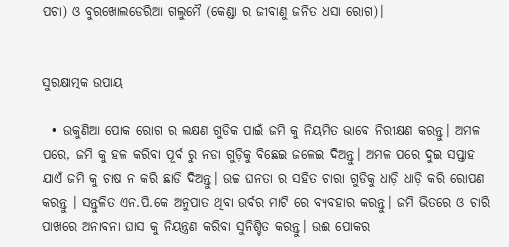ପଚା) ଓ ବୁରଖୋଲଡେରିଆ ଗଲୁମୈ (କେଣ୍ଡା ର ଜୀବାଣୁ ଜନିତ ଧସା ରୋଗ)।


ସୁରକ୍ଷାତ୍ମକ ଉପାୟ

  • ଉକୁଣିଆ ପୋକ ରୋଗ ର ଲକ୍ଷଣ ଗୁଡିକ ପାଇଁ ଜମି କୁ ନିୟମିତ ଭାବେ ନିରୀକ୍ଷଣ କରନ୍ତୁ। ଅମଳ ପରେ, ଜମି କୁ ହଳ କରିବା ପୂର୍ବ ରୁ ନଡା ଗୁଡ଼ିକୁ ବିଛେଇ ଜଳେଇ ଦିଅନ୍ତୁ। ଅମଳ ପରେ ଦୁଇ ସପ୍ତାହ ଯାଏଁ ଜମି କୁ ଚାଷ ନ କରି ଛାଡି ଦିଅନ୍ତୁ। ଉଚ୍ଚ ଘନତା ର ସହିତ ଚାରା ଗୁଡିକୁ ଧାଡ଼ି ଧାଡ଼ି କରି ରୋପଣ କରନ୍ତୁ । ସନ୍ତୁଳିତ ଏନ.ପି.କେ ଅନୁପାତ ଥିବା ଉର୍ବର ମାଟି ରେ ବ୍ୟବହାର କରନ୍ତୁ। ଜମି ଭିତରେ ଓ ଚାରି ପାଖରେ ଅନାବନା ଘାସ କୁ ନିୟନ୍ତ୍ରଣ କରିବା ସୁନିଶ୍ଚିତ କରନ୍ତୁ। ଉଈ ପୋକର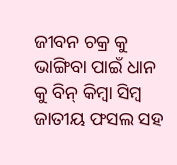ଜୀବନ ଚକ୍ର କୁ ଭାଙ୍ଗିବା ପାଇଁ ଧାନ କୁ ବିନ୍ କିମ୍ବା ସିମ୍ବ ଜାତୀୟ ଫସଲ ସହ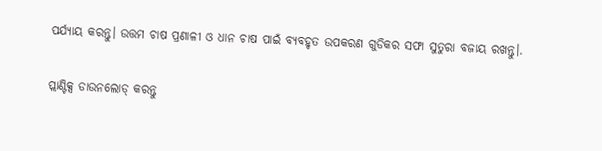ପର୍ଯ୍ୟାୟ କରନ୍ତୁ। ଉତ୍ତମ ଚାଷ ପ୍ରଣାଳୀ ଓ ଧାନ ଚାଷ ପାଇଁ ବ୍ୟବହୃତ ଉପକରଣ ଗୁଡିକର ସଫା ସୁତୁରା ବଜାୟ ରଖନ୍ତୁ।.

ପ୍ଲାଣ୍ଟିକ୍ସ ଡାଉନଲୋଡ୍ କରନ୍ତୁ